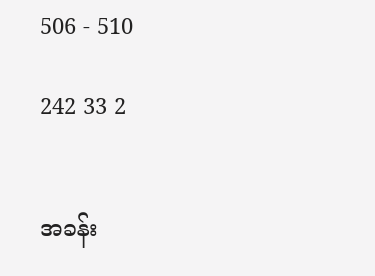506 - 510

242 33 2


အခန်း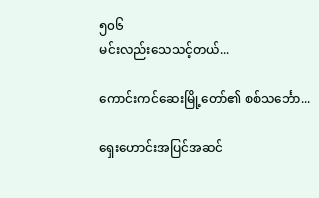၅၀၆
မင်းလည်းသေသင့်တယ်...

ကောင်းကင်ဆေးမြို့တော်၏ စစ်သင်္ဘော...

ရှေးဟောင်းအပြင်အဆင်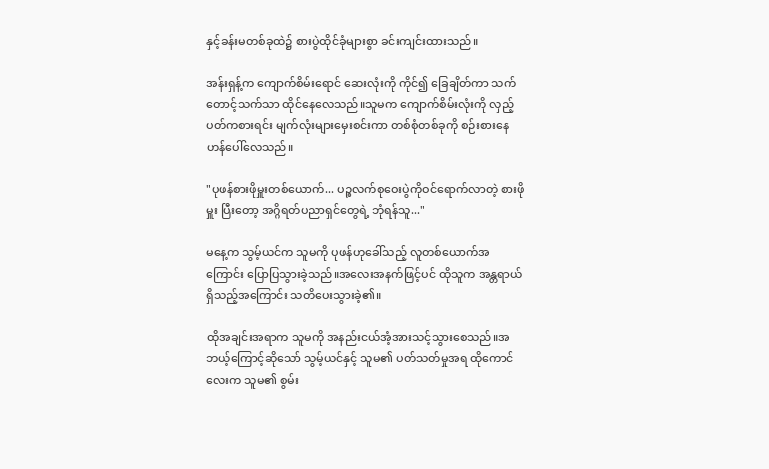နှင့်ခန်းမတစ်ခုထဲ၌ စားပွဲထိုင်ခုံများစွာ ခင်းကျင်းထားသည်။

အန်းရှန့်က ကျောက်စိမ်းရောင် ဆေးလုံးကို ကိုင်၍ ခြေချိတ်ကာ သက်တောင့်သက်သာ ထိုင်နေလေသည်။သူမက ကျောက်စိမ်းလုံးကို လှည့်ပတ်ကစားရင်း မျက်လုံးများမှေးစင်းကာ တစ်စုံတစ်ခုကို စဉ်းစားနေဟန်ပေါ်လေသည်။

"ပုဖန်စားဖိုမှူးတစ်ယောက်... ပဉ္စလက်စုဝေးပွဲကိုဝင်ရောက်လာတဲ့ စားဖိုမှူး ပြီးတော့ အဂ္ဂိရတ်ပညာရှင်တွေရဲ့ ဘုံရန်သူ..."

မနေ့က သွမ့်ယင်က သူမကို ပုဖန်ဟုခေါ်သည့် လူတစ်ယောက်အကြောင်း ပြောပြသွားခဲ့သည်။အလေးအနက်ဖြင့်ပင် ထိုသူက အန္တရာယ်ရှိသည့်အကြောင်း သတိပေးသွားခဲ့၏။

ထိုအချင်းအရာက သူမကို အနည်းငယ်အံ့အားသင့်သွားစေသည်။အဘယ့်ကြောင့်ဆိုသော် သွမ့်ယင်နှင့် သူမ၏ ပတ်သတ်မှုအရ ထိုကောင်လေးက သူမ၏ စွမ်း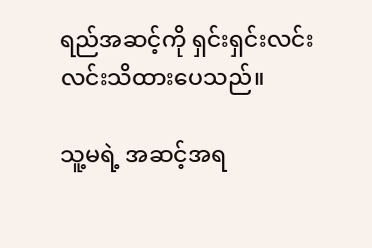ရည်အဆင့်ကို ရှင်းရှင်းလင်းလင်းသိထားပေသည်။

သူ့မရဲ့ အဆင့်အရ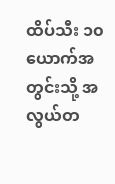ထိပ်သီး ၁၀ယောက်အတွင်းသို့ အလွယ်တ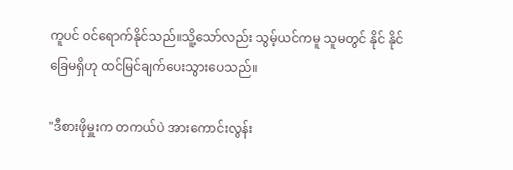ကူပင် ဝင်ရောက်နိုင်သည်။သိူ့သော်လည်း သွမ့်ယင်ကမူ သူမတွင် နိုင် နိုင်ခြေမရှိဟု ထင်မြင်ချက်ပေးသွားပေသည်။

"ဒီစားဖိုမှူးက တကယ်ပဲ အားကောင်းလွန်း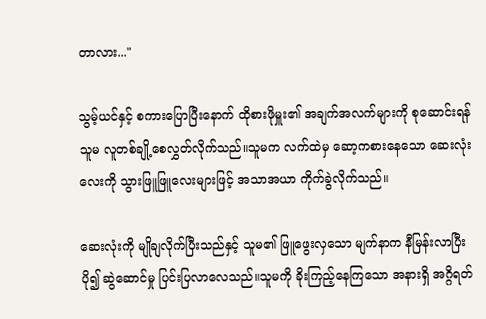တာလား..."

သွမ့်ယင်နှင့် စကားပြောပြီးနောက် ထိုစားဖိုမှူး၏ အချက်အလက်များကို စုဆောင်းရန် သူမ လူတစ်ချို့စေလွှတ်လိုက်သည်။သူမက လက်ထဲမှ ဆော့ကစားနေသော ဆေးလုံးလေးကို သွားဖြူဖြူလေးများဖြင့် အသာအယာ ကိုက်ခွဲလိုက်သည်။

ဆေးလုံးကို မျိုချလိုက်ပြီးသည်နှင့် သူမ၏ ဖြူဖွေးလှသော မျက်နာက နီမြန်းလာပြီး ပို၍ ဆွဲဆောင်မှု ပြင်းပြလာလေသည်။သူမကို ခိုးကြည့်နေကြသော အနားရှိ အဂ္ဂိရတ်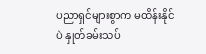ပညာရှင်များစွာက မထိန်းနိုင်ပဲ နှုတ်ခမ်းသပ်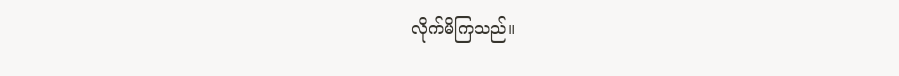လိုက်မိကြသည်။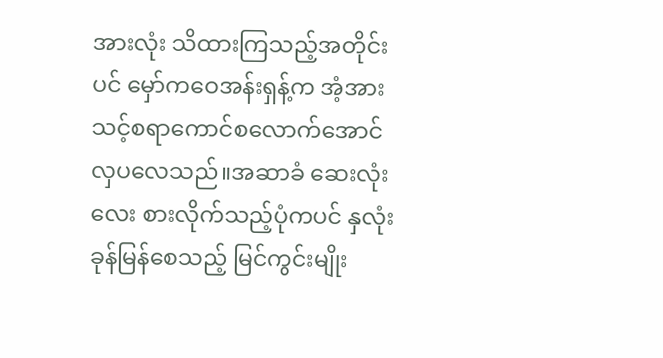အားလုံး သိထားကြသည့်အတိုင်းပင် မှော်ကဝေအန်းရှန့်က အံ့အားသင့်စရာကောင်စလောက်အောင် လှပလေသည်။အဆာခံ ဆေးလုံးလေး စားလိုက်သည့်ပုံကပင် နှလုံးခုန်မြန်စေသည့် မြင်ကွင်းမျိုး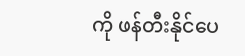ကို ဖန်တီးနိုင်ပေ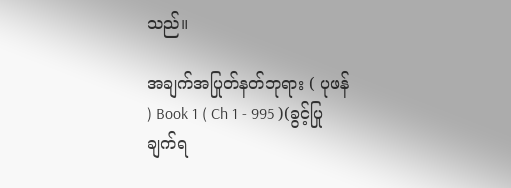သည်။

အချက်အပြုတ်နတ်ဘုရား ( ပုဖန် ) Book 1 ( Ch 1 - 995 )(ခွင့်ပြုချက်ရ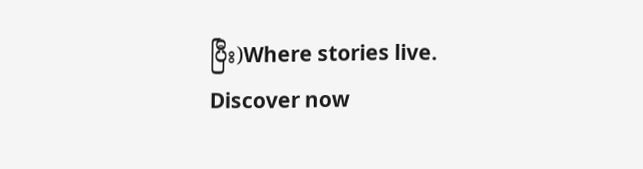ပြီး)Where stories live. Discover now